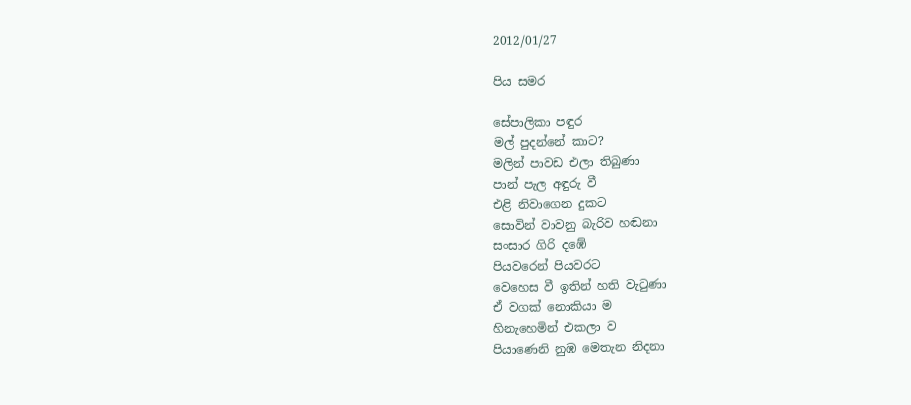2012/01/27

පිය සමර

සේපාලිකා පඳුර
මල් පුදන්නේ කාට?
මලින් පාවඩ එලා තිබුණා
පාන් පැල අඳුරු වී
එළි නිවාගෙන දුකට
සොවින් වාවනු බැරිව හඬනා
සංසාර ගිරි දඹේ
පියවරෙන් පියවරට
වෙහෙස වී ඉතින් හති වැටුණා
ඒ වගක් නොකියා ම
හිනැහෙමින් එකලා ව
පියාණෙනි නුඹ මෙතැන නිදනා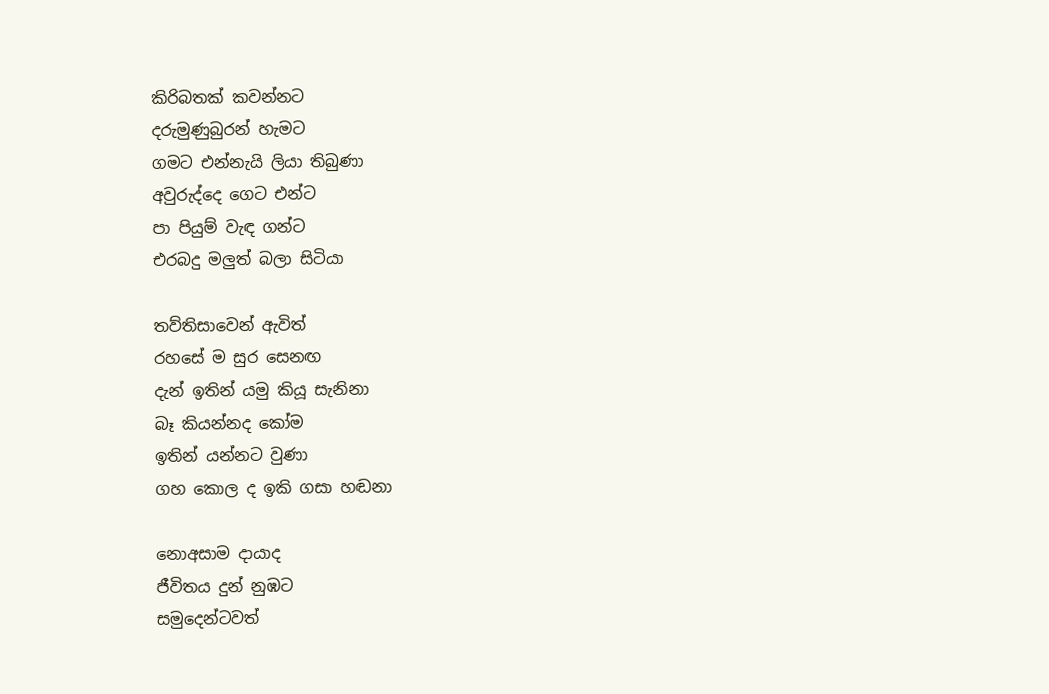කිරිබතක් කවන්නට
දරුමුණුබුරන් හැමට
ගමට එන්නැයි ලියා තිබුණා
අවුරුද්දෙ ගෙට එන්ට
පා පියුම් වැඳ ගන්ට
එරබදු මලුත් බලා සිටියා

තව්තිසාවෙන් ඇවිත්
රහසේ ම සුර සෙනඟ
දැන් ඉතින් යමු කියූ සැනිනා
බෑ කියන්නද කෝම
ඉතින් යන්නට වුණා
ගහ කොල ද ඉකි ගසා හඬනා

නොඅසාම දායාද
ජීවිතය දුන් නුඹට
සමුදෙන්ටවත්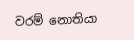වරම් නොතියා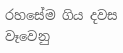රහසේම ගිය දවස
වෑවෙනු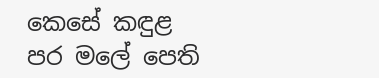කෙසේ කඳුළ
පර මලේ පෙති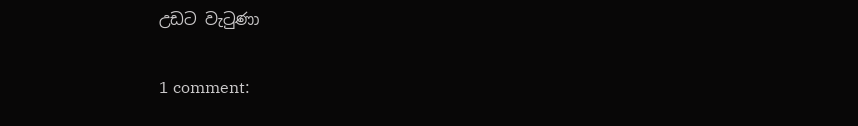උඩට වැටුණා

1 comment: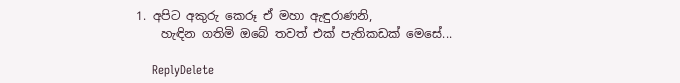1. අපිට අකුරු කෙරූ ඒ මහා ඇඳුරාණනි,
    හැඳින ගතිමි ඔබේ තවත් එක් පැතිකඩක් මෙසේ...

    ReplyDelete